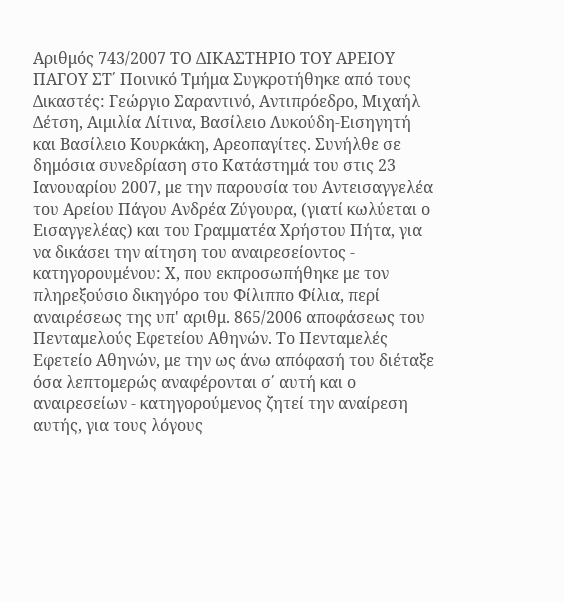Αριθμός 743/2007 ΤΟ ΔΙΚΑΣΤΗΡΙΟ ΤΟΥ ΑΡΕΙΟΥ ΠΑΓΟΥ ΣΤ΄ Ποινικό Τμήμα Συγκροτήθηκε από τους Δικαστές: Γεώργιο Σαραντινό, Αντιπρόεδρο, Μιχαήλ Δέτση, Αιμιλία Λίτινα, Βασίλειο Λυκούδη-Εισηγητή και Βασίλειο Κουρκάκη, Αρεοπαγίτες. Συνήλθε σε δημόσια συνεδρίαση στο Κατάστημά του στις 23 Ιανουαρίου 2007, με την παρουσία του Αντεισαγγελέα του Αρείου Πάγου Ανδρέα Ζύγουρα, (γιατί κωλύεται ο Εισαγγελέας) και του Γραμματέα Χρήστου Πήτα, για να δικάσει την αίτηση του αναιρεσείοντος - κατηγορουμένου: Χ, που εκπροσωπήθηκε με τον πληρεξούσιο δικηγόρο του Φίλιππο Φίλια, περί αναιρέσεως της υπ' αριθμ. 865/2006 αποφάσεως του Πενταμελούς Εφετείου Αθηνών. Το Πενταμελές Εφετείο Αθηνών, με την ως άνω απόφασή του διέταξε όσα λεπτομερώς αναφέρονται σ΄ αυτή και ο αναιρεσείων - κατηγορούμενος ζητεί την αναίρεση αυτής, για τους λόγους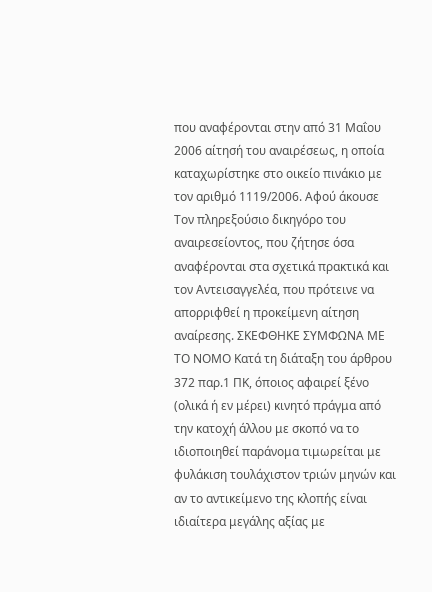που αναφέρονται στην από 31 Μαΐου 2006 αίτησή του αναιρέσεως, η οποία καταχωρίστηκε στο οικείο πινάκιο με τον αριθμό 1119/2006. Αφού άκουσε Τον πληρεξούσιο δικηγόρο του αναιρεσείοντος, που ζήτησε όσα αναφέρονται στα σχετικά πρακτικά και τον Αντεισαγγελέα, που πρότεινε να απορριφθεί η προκείμενη αίτηση αναίρεσης. ΣΚΕΦΘΗΚΕ ΣΥΜΦΩΝΑ ΜΕ ΤΟ ΝΟΜΟ Κατά τη διάταξη του άρθρου 372 παρ.1 ΠΚ, όποιος αφαιρεί ξένο (ολικά ή εν μέρει) κινητό πράγμα από την κατοχή άλλου με σκοπό να το ιδιοποιηθεί παράνομα τιμωρείται με φυλάκιση τουλάχιστον τριών μηνών και αν το αντικείμενο της κλοπής είναι ιδιαίτερα μεγάλης αξίας με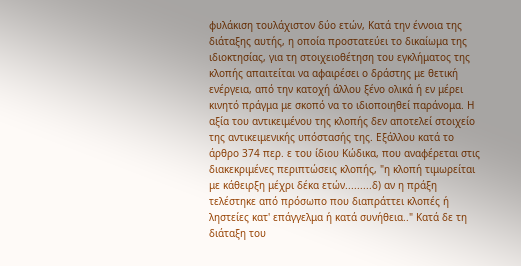φυλάκιση τουλάχιστον δύο ετών, Κατά την έννοια της διάταξης αυτής, η οποία προστατεύει το δικαίωμα της ιδιοκτησίας, για τη στοιχειοθέτηση του εγκλήματος της κλοπής απαιτείται να αφαιρέσει ο δράστης με θετική ενέργεια, από την κατοχή άλλου ξένο ολικά ή εν μέρει κινητό πράγμα με σκοπό να το ιδιοποιηθεί παράνομα. Η αξία του αντικειμένου της κλοπής δεν αποτελεί στοιχείο της αντικειμενικής υπόστασής της. Εξάλλου κατά το άρθρο 374 περ. ε του ίδιου Κώδικα, που αναφέρεται στις διακεκριμένες περιπτώσεις κλοπής, "η κλοπή τιμωρείται με κάθειρξη μέχρι δέκα ετών.........δ) αν η πράξη τελέστηκε από πρόσωπο που διαπράττει κλοπές ή ληστείες κατ' επάγγελμα ή κατά συνήθεια.." Κατά δε τη διάταξη του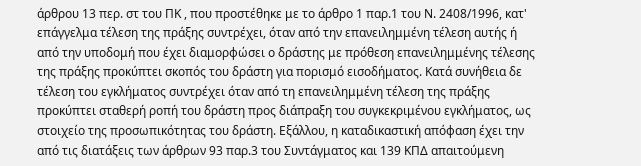άρθρου 13 περ. στ του ΠΚ , που προστέθηκε με το άρθρο 1 παρ.1 του Ν. 2408/1996, κατ' επάγγελμα τέλεση της πράξης συντρέχει, όταν από την επανειλημμένη τέλεση αυτής ή από την υποδομή που έχει διαμορφώσει ο δράστης με πρόθεση επανειλημμένης τέλεσης της πράξης προκύπτει σκοπός του δράστη για πορισμό εισοδήματος. Κατά συνήθεια δε τέλεση του εγκλήματος συντρέχει όταν από τη επανειλημμένη τέλεση της πράξης προκύπτει σταθερή ροπή του δράστη προς διάπραξη του συγκεκριμένου εγκλήματος, ως στοιχείο της προσωπικότητας του δράστη. Εξάλλου, η καταδικαστική απόφαση έχει την από τις διατάξεις των άρθρων 93 παρ.3 του Συντάγματος και 139 ΚΠΔ απαιτούμενη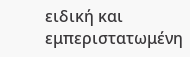ειδική και εμπεριστατωμένη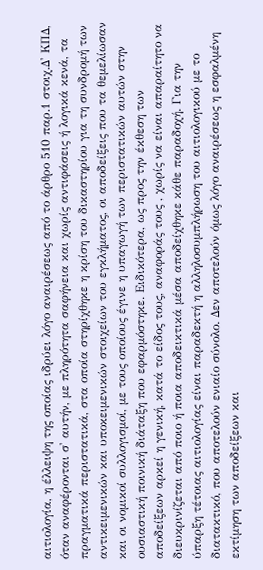αιτιολογία, η έλλειψη της οποίας ιδρύει λόγο αναιρέσεως από το άρθρο 510 παρ.1 στοιχ.Δ' ΚΠΔ, όταν αναφέρονται σ' αυτήν, με πληρότητα σαφήνεια και χωρίς αντιφάσεις ή λογικά κενά, τα πραγματικά περιστατικά, στα οποία στηρίχθηκε η κρίση του δικαστηρίου για τη συνδρομή των αντικειμενικών και υποκειμενικών στοιχείων του εγκλήματος, οι αποδείξεις που τα θεμελίωσαν και οι νομικοί συλλογισμοί, με τους οποίους έγινε η υπαγωγή των περιστατικών αυτών στην ουσιαστική ποινική διάταξη που εφαρμόστηκε. Ειδικότερα, ως προς την έκθεση των αποδείξεων αρκεί η γενική, κατά το είδος τους, αναφοράς τους , χωρίς να είναι απαραίτητο να διευκρινίζεται από ποιο ή ποια αποδεικτικά μέσα αποδείχθηκε κάθε παραδοχή. Για την ύπαρξη τέτοιας αιτιολογίας είναι παραδεκτή η αλληλοσυμπλήρωση του αιτιολογικού με το διατακτικό, που αποτελούν ενιαίο σύνολο. Δεν αποτελούν όμως λόγο αναιρέσεως η εσφαλμένη εκτίμηση των αποδείξεων και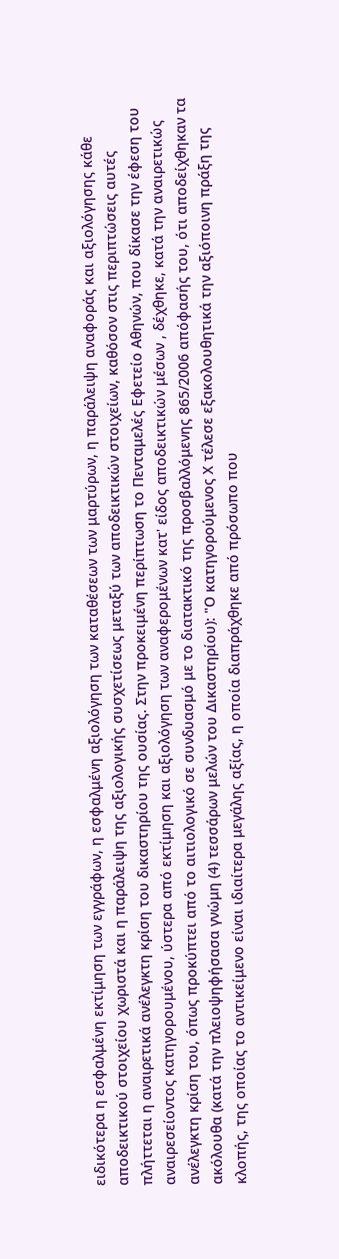ειδικότερα η εσφαλμένη εκτίμηση των εγγράφων, η εσφαλμένη αξιολόγηση των καταθέσεων των μαρτύρων, η παράλειψη αναφοράς και αξιολόγησης κάθε αποδεικτικού στοιχείου χωριστά και η παράλειψη της αξιολογικής συσχετίσεως μεταξύ των αποδεικτικών στοιχείων, καθόσον στις περιπτώσεις αυτές πλήττεται η αναιρετικά ανέλεγκτη κρίση του δικαστηρίου της ουσίας. Στην προκειμένη περίπτωση το Πενταμελές Εφετείο Αθηνών, που δίκασε την έφεση του αναιρεσείοντος κατηγορουμένου, ύστερα από εκτίμηση και αξιολόγηση των αναφερομένων κατ' είδος αποδεικτικών μέσων , δέχθηκε, κατά την αναιρετικώς ανέλεγκτη κρίση του, όπως προκύπτει από το αιτιολογικό σε συνδυασμό με το διατακτικό της προσβαλλόμενης 865/2006 απόφασής του, ότι αποδείχθηκαν τα ακόλουθα (κατά την πλειοψηφήσασα γνώμη (4) τεσσάρων μελών του Δικαστηρίου): "Ο κατηγορούμενος Χ τέλεσε εξακολουθητικά την αξιόποινη πράξη της κλοπής, της οποίας το αντικείμενο είναι ιδιαίτερα μεγάλης αξίας, η οποία διαπράχθηκε από πρόσωπο που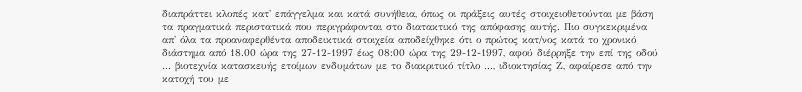διαπράττει κλοπές κατ' επάγγελμα και κατά συνήθεια, όπως οι πράξεις αυτές στοιχειοθετούνται με βάση τα πραγματικά περιστατικά που περιγράφονται στο διατακτικό της απόφασης αυτής. Πιο συγκεκριμένα απ' όλα τα προαναφερθέντα αποδεικτικά στοιχεία αποδείχθηκε ότι ο πρώτος κατ/νος κατά το χρονικό διάστημα από 18.00 ώρα της 27-12-1997 έως 08:00 ώρα της 29-12-1997, αφού διέρρηξε την επί της οδού ... βιοτεχνία κατασκευής ετοίμων ενδυμάτων με το διακριτικό τίτλο ..., ιδιοκτησίας Ζ, αφαίρεσε από την κατοχή του με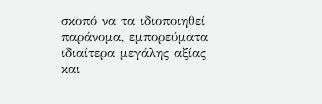σκοπό να τα ιδιοποιηθεί παράνομα, εμπορεύματα ιδιαίτερα μεγάλης αξίας και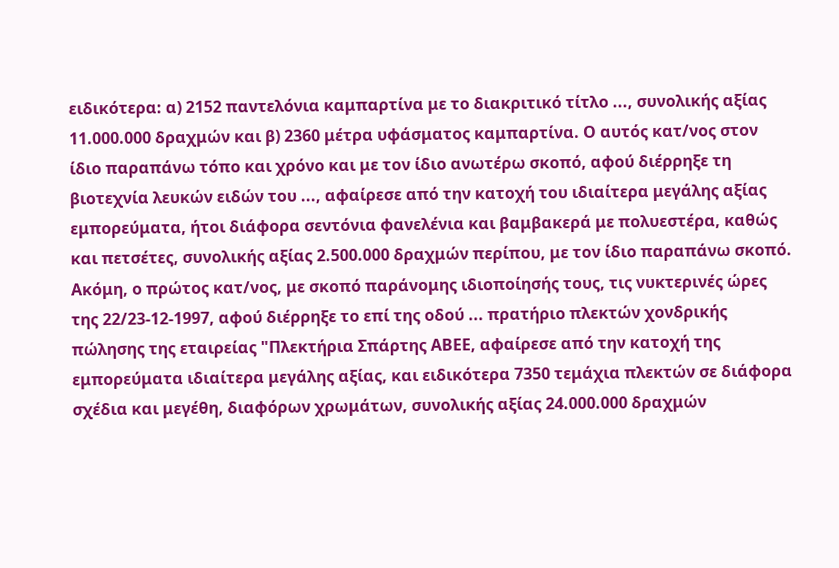ειδικότερα: α) 2152 παντελόνια καμπαρτίνα με το διακριτικό τίτλο ..., συνολικής αξίας 11.000.000 δραχμών και β) 2360 μέτρα υφάσματος καμπαρτίνα. Ο αυτός κατ/νος στον ίδιο παραπάνω τόπο και χρόνο και με τον ίδιο ανωτέρω σκοπό, αφού διέρρηξε τη βιοτεχνία λευκών ειδών του ..., αφαίρεσε από την κατοχή του ιδιαίτερα μεγάλης αξίας εμπορεύματα, ήτοι διάφορα σεντόνια φανελένια και βαμβακερά με πολυεστέρα, καθώς και πετσέτες, συνολικής αξίας 2.500.000 δραχμών περίπου, με τον ίδιο παραπάνω σκοπό. Ακόμη, ο πρώτος κατ/νος, με σκοπό παράνομης ιδιοποίησής τους, τις νυκτερινές ώρες της 22/23-12-1997, αφού διέρρηξε το επί της οδού ... πρατήριο πλεκτών χονδρικής πώλησης της εταιρείας "Πλεκτήρια Σπάρτης ΑΒΕΕ, αφαίρεσε από την κατοχή της εμπορεύματα ιδιαίτερα μεγάλης αξίας, και ειδικότερα 7350 τεμάχια πλεκτών σε διάφορα σχέδια και μεγέθη, διαφόρων χρωμάτων, συνολικής αξίας 24.000.000 δραχμών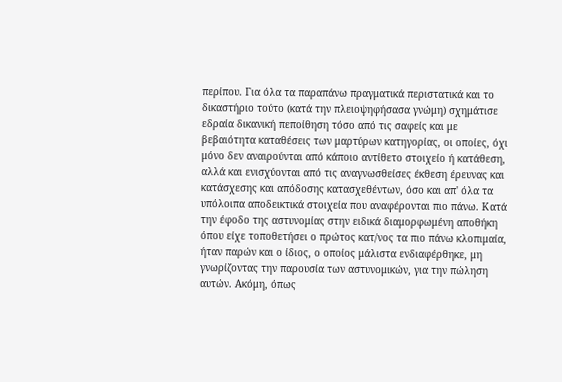περίπου. Για όλα τα παραπάνω πραγματικά περιστατικά και το δικαστήριο τούτο (κατά την πλειοψηφήσασα γνώμη) σχημάτισε εδραία δικανική πεποίθηση τόσο από τις σαφείς και με βεβαιότητα καταθέσεις των μαρτύρων κατηγορίας, οι οποίες, όχι μόνο δεν αναιρούνται από κάποιο αντίθετο στοιχείο ή κατάθεση, αλλά και ενισχύονται από τις αναγνωσθείσες έκθεση έρευνας και κατάσχεσης και απόδοσης κατασχεθέντων, όσο και απ' όλα τα υπόλοιπα αποδεικτικά στοιχεία που αναφέρονται πιο πάνω. Κατά την έφοδο της αστυνομίας στην ειδικά διαμορφωμένη αποθήκη όπου είχε τοποθετήσει ο πρώτος κατ/νος τα πιο πάνω κλοπιμαία, ήταν παρών και ο ίδιος, ο οποίος μάλιστα ενδιαφέρθηκε, μη γνωρίζοντας την παρουσία των αστυνομικών, για την πώληση αυτών. Ακόμη, όπως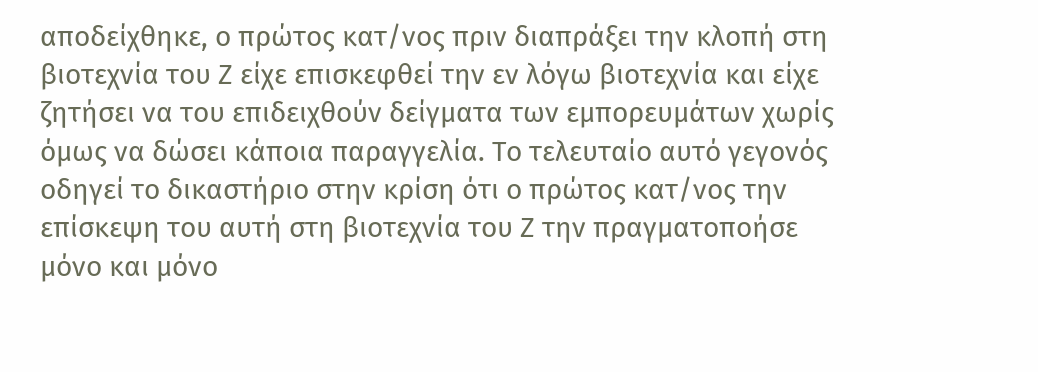αποδείχθηκε, ο πρώτος κατ/νος πριν διαπράξει την κλοπή στη βιοτεχνία του Ζ είχε επισκεφθεί την εν λόγω βιοτεχνία και είχε ζητήσει να του επιδειχθούν δείγματα των εμπορευμάτων χωρίς όμως να δώσει κάποια παραγγελία. Το τελευταίο αυτό γεγονός οδηγεί το δικαστήριο στην κρίση ότι ο πρώτος κατ/νος την επίσκεψη του αυτή στη βιοτεχνία του Ζ την πραγματοποήσε μόνο και μόνο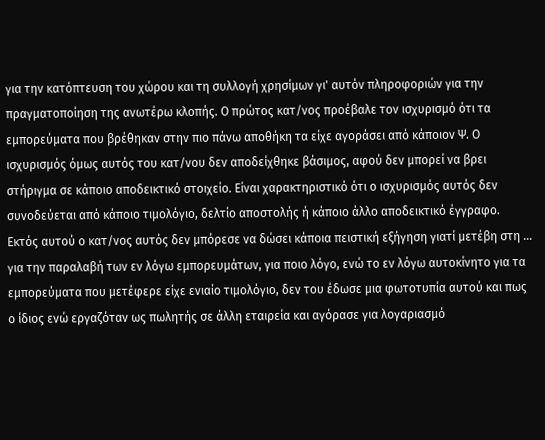για την κατόπτευση του χώρου και τη συλλογή χρησίμων γι' αυτόν πληροφοριών για την πραγματοποίηση της ανωτέρω κλοπής. Ο πρώτος κατ/νος προέβαλε τον ισχυρισμό ότι τα εμπορεύματα που βρέθηκαν στην πιο πάνω αποθήκη τα είχε αγοράσει από κάποιον Ψ. Ο ισχυρισμός όμως αυτός του κατ/νου δεν αποδείχθηκε βάσιμος, αφού δεν μπορεί να βρει στήριγμα σε κάποιο αποδεικτικό στοιχείο. Είναι χαρακτηριστικό ότι ο ισχυρισμός αυτός δεν συνοδεύεται από κάποιο τιμολόγιο, δελτίο αποστολής ή κάποιο άλλο αποδεικτικό έγγραφο. Εκτός αυτού ο κατ/νος αυτός δεν μπόρεσε να δώσει κάποια πειστική εξήγηση γιατί μετέβη στη ... για την παραλαβή των εν λόγω εμπορευμάτων, για ποιο λόγο, ενώ το εν λόγω αυτοκίνητο για τα εμπορεύματα που μετέφερε είχε ενιαίο τιμολόγιο, δεν του έδωσε μια φωτοτυπία αυτού και πως ο ίδιος ενώ εργαζόταν ως πωλητής σε άλλη εταιρεία και αγόρασε για λογαριασμό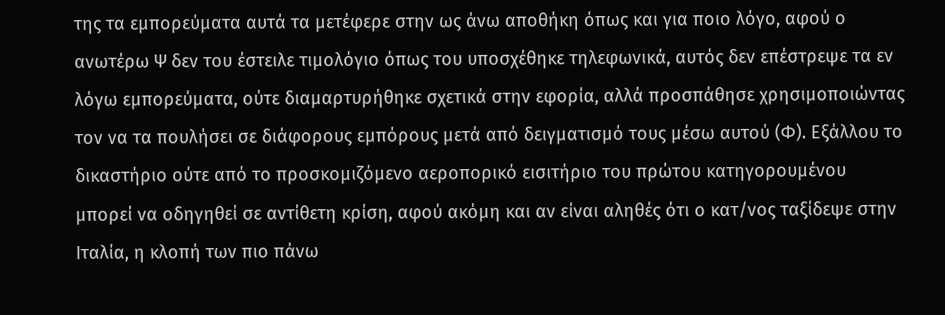της τα εμπορεύματα αυτά τα μετέφερε στην ως άνω αποθήκη όπως και για ποιο λόγο, αφού ο ανωτέρω Ψ δεν του έστειλε τιμολόγιο όπως του υποσχέθηκε τηλεφωνικά, αυτός δεν επέστρεψε τα εν λόγω εμπορεύματα, ούτε διαμαρτυρήθηκε σχετικά στην εφορία, αλλά προσπάθησε χρησιμοποιώντας τον να τα πουλήσει σε διάφορους εμπόρους μετά από δειγματισμό τους μέσω αυτού (Φ). Εξάλλου το δικαστήριο ούτε από το προσκομιζόμενο αεροπορικό εισιτήριο του πρώτου κατηγορουμένου μπορεί να οδηγηθεί σε αντίθετη κρίση, αφού ακόμη και αν είναι αληθές ότι ο κατ/νος ταξίδεψε στην Ιταλία, η κλοπή των πιο πάνω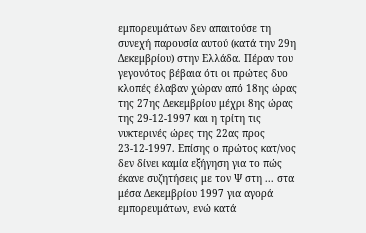εμπορευμάτων δεν απαιτούσε τη συνεχή παρουσία αυτού (κατά την 29η Δεκεμβρίου) στην Ελλάδα. Πέραν του γεγονότος βέβαια ότι οι πρώτες δυο κλοπές έλαβαν χώραν από 18ης ώρας της 27ης Δεκεμβρίου μέχρι 8ης ώρας της 29-12-1997 και η τρίτη τις νυκτερινές ώρες της 22ας προς 23-12-1997. Επίσης ο πρώτος κατ/νος δεν δίνει καμία εξήγηση για το πώς έκανε συζητήσεις με τον Ψ στη ... στα μέσα Δεκεμβρίου 1997 για αγορά εμπορευμάτων, ενώ κατά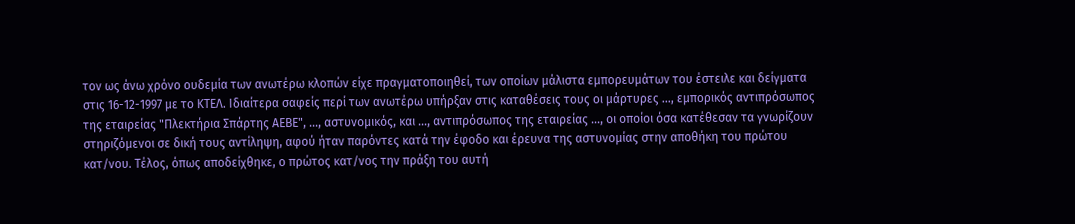τον ως άνω χρόνο ουδεμία των ανωτέρω κλοπών είχε πραγματοποιηθεί, των οποίων μάλιστα εμπορευμάτων του έστειλε και δείγματα στις 16-12-1997 με το ΚΤΕΛ. Ιδιαίτερα σαφείς περί των ανωτέρω υπήρξαν στις καταθέσεις τους οι μάρτυρες ..., εμπορικός αντιπρόσωπος της εταιρείας "Πλεκτήρια Σπάρτης ΑΕΒΕ", ..., αστυνομικός, και ..., αντιπρόσωπος της εταιρείας ..., οι οποίοι όσα κατέθεσαν τα γνωρίζουν στηριζόμενοι σε δική τους αντίληψη, αφού ήταν παρόντες κατά την έφοδο και έρευνα της αστυνομίας στην αποθήκη του πρώτου κατ/νου. Τέλος, όπως αποδείχθηκε, ο πρώτος κατ/νος την πράξη του αυτή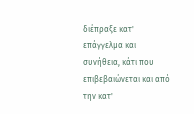διέπραξε κατ' επάγγελμα και συνήθεια, κάτι που επιβεβαιώνεται και από την κατ'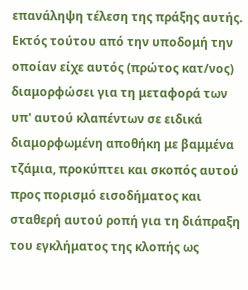επανάληψη τέλεση της πράξης αυτής. Εκτός τούτου από την υποδομή την οποίαν είχε αυτός (πρώτος κατ/νος) διαμορφώσει για τη μεταφορά των υπ' αυτού κλαπέντων σε ειδικά διαμορφωμένη αποθήκη με βαμμένα τζάμια, προκύπτει και σκοπός αυτού προς πορισμό εισοδήματος και σταθερή αυτού ροπή για τη διάπραξη του εγκλήματος της κλοπής ως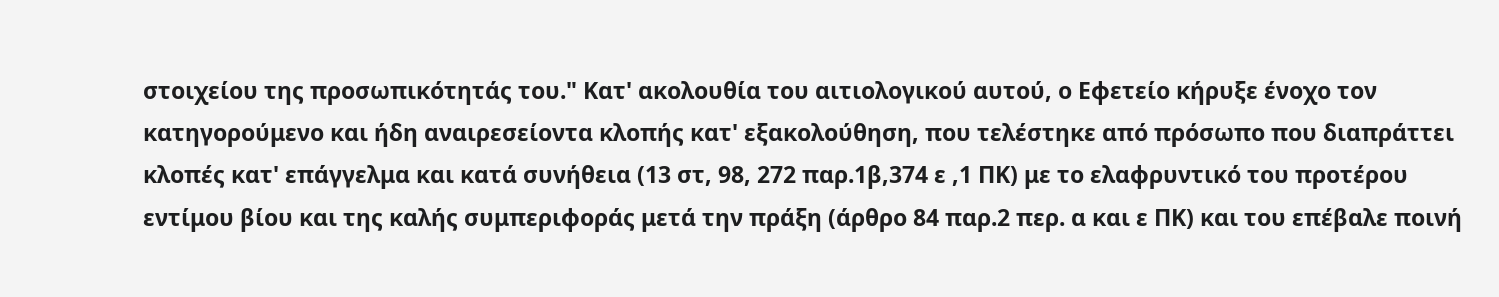στοιχείου της προσωπικότητάς του." Κατ' ακολουθία του αιτιολογικού αυτού, ο Εφετείο κήρυξε ένοχο τον κατηγορούμενο και ήδη αναιρεσείοντα κλοπής κατ' εξακολούθηση, που τελέστηκε από πρόσωπο που διαπράττει κλοπές κατ' επάγγελμα και κατά συνήθεια (13 στ, 98, 272 παρ.1β,374 ε ,1 ΠΚ) με το ελαφρυντικό του προτέρου εντίμου βίου και της καλής συμπεριφοράς μετά την πράξη (άρθρο 84 παρ.2 περ. α και ε ΠΚ) και του επέβαλε ποινή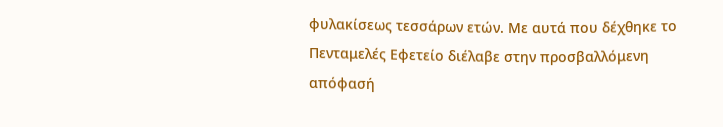φυλακίσεως τεσσάρων ετών. Με αυτά που δέχθηκε το Πενταμελές Εφετείο διέλαβε στην προσβαλλόμενη απόφασή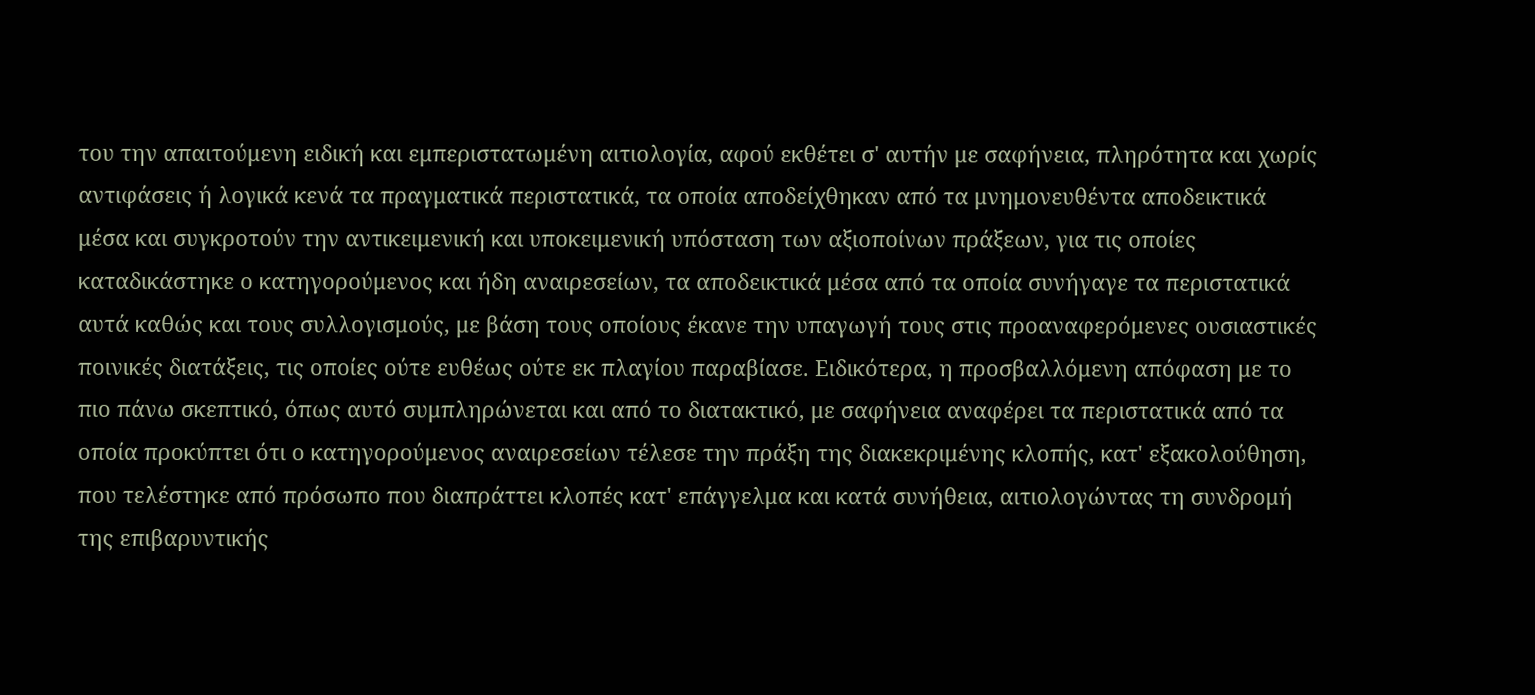του την απαιτούμενη ειδική και εμπεριστατωμένη αιτιολογία, αφού εκθέτει σ' αυτήν με σαφήνεια, πληρότητα και χωρίς αντιφάσεις ή λογικά κενά τα πραγματικά περιστατικά, τα οποία αποδείχθηκαν από τα μνημονευθέντα αποδεικτικά μέσα και συγκροτούν την αντικειμενική και υποκειμενική υπόσταση των αξιοποίνων πράξεων, για τις οποίες καταδικάστηκε ο κατηγορούμενος και ήδη αναιρεσείων, τα αποδεικτικά μέσα από τα οποία συνήγαγε τα περιστατικά αυτά καθώς και τους συλλογισμούς, με βάση τους οποίους έκανε την υπαγωγή τους στις προαναφερόμενες ουσιαστικές ποινικές διατάξεις, τις οποίες ούτε ευθέως ούτε εκ πλαγίου παραβίασε. Ειδικότερα, η προσβαλλόμενη απόφαση με το πιο πάνω σκεπτικό, όπως αυτό συμπληρώνεται και από το διατακτικό, με σαφήνεια αναφέρει τα περιστατικά από τα οποία προκύπτει ότι ο κατηγορούμενος αναιρεσείων τέλεσε την πράξη της διακεκριμένης κλοπής, κατ' εξακολούθηση, που τελέστηκε από πρόσωπο που διαπράττει κλοπές κατ' επάγγελμα και κατά συνήθεια, αιτιολογώντας τη συνδρομή της επιβαρυντικής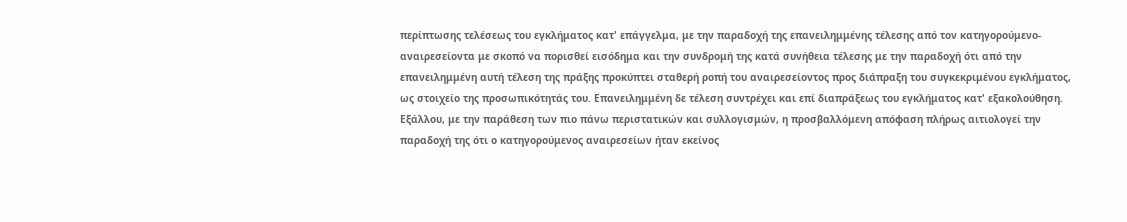περίπτωσης τελέσεως του εγκλήματος κατ' επάγγελμα, με την παραδοχή της επανειλημμένης τέλεσης από τον κατηγορούμενο- αναιρεσείοντα με σκοπό να πορισθεί εισόδημα και την συνδρομή της κατά συνήθεια τέλεσης με την παραδοχή ότι από την επανειλημμένη αυτή τέλεση της πράξης προκύπτει σταθερή ροπή του αναιρεσείοντος προς διάπραξη του συγκεκριμένου εγκλήματος, ως στοιχείο της προσωπικότητάς του. Επανειλημμένη δε τέλεση συντρέχει και επί διαπράξεως του εγκλήματος κατ' εξακολούθηση. Εξάλλου, με την παράθεση των πιο πάνω περιστατικών και συλλογισμών, η προσβαλλόμενη απόφαση πλήρως αιτιολογεί την παραδοχή της ότι ο κατηγορούμενος αναιρεσείων ήταν εκείνος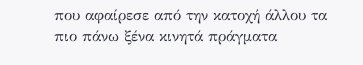που αφαίρεσε από την κατοχή άλλου τα πιο πάνω ξένα κινητά πράγματα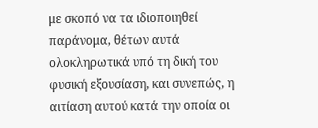με σκοπό να τα ιδιοποιηθεί παράνομα, θέτων αυτά ολοκληρωτικά υπό τη δική του φυσική εξουσίαση, και συνεπώς, η αιτίαση αυτού κατά την οποία οι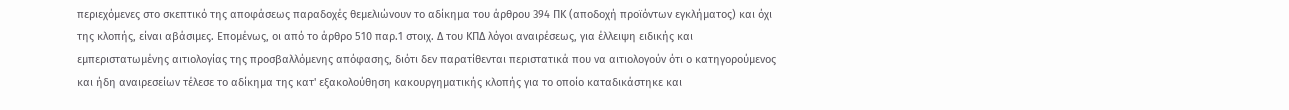περιεχόμενες στο σκεπτικό της αποφάσεως παραδοχές θεμελιώνουν το αδίκημα του άρθρου 394 ΠΚ (αποδοχή προϊόντων εγκλήματος) και όχι της κλοπής, είναι αβάσιμες. Επομένως, οι από το άρθρο 510 παρ.1 στοιχ. Δ του ΚΠΔ λόγοι αναιρέσεως, για έλλειψη ειδικής και εμπεριστατωμένης αιτιολογίας της προσβαλλόμενης απόφασης, διότι δεν παρατίθενται περιστατικά που να αιτιολογούν ότι ο κατηγορούμενος και ήδη αναιρεσείων τέλεσε το αδίκημα της κατ' εξακολούθηση κακουργηματικής κλοπής για το οποίο καταδικάστηκε και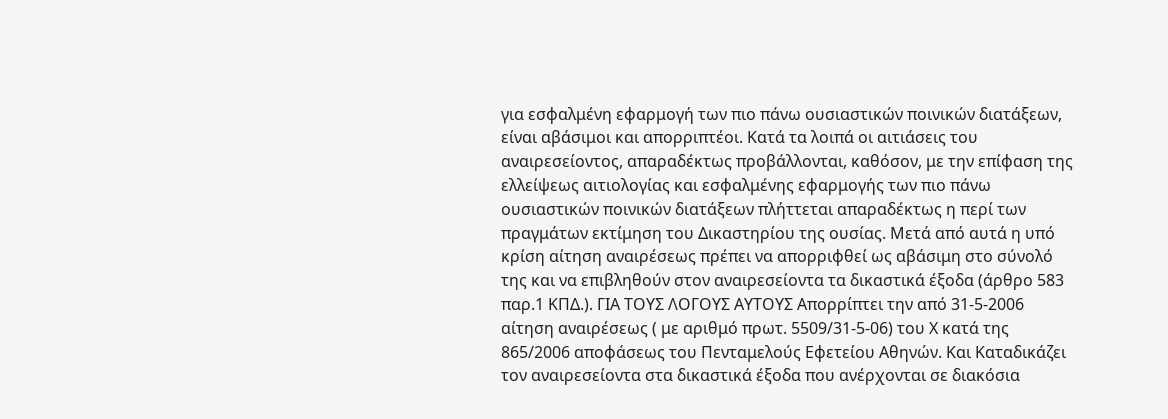για εσφαλμένη εφαρμογή των πιο πάνω ουσιαστικών ποινικών διατάξεων, είναι αβάσιμοι και απορριπτέοι. Κατά τα λοιπά οι αιτιάσεις του αναιρεσείοντος, απαραδέκτως προβάλλονται, καθόσον, με την επίφαση της ελλείψεως αιτιολογίας και εσφαλμένης εφαρμογής των πιο πάνω ουσιαστικών ποινικών διατάξεων πλήττεται απαραδέκτως η περί των πραγμάτων εκτίμηση του Δικαστηρίου της ουσίας. Μετά από αυτά η υπό κρίση αίτηση αναιρέσεως πρέπει να απορριφθεί ως αβάσιμη στο σύνολό της και να επιβληθούν στον αναιρεσείοντα τα δικαστικά έξοδα (άρθρο 583 παρ.1 ΚΠΔ.). ΓΙΑ ΤΟΥΣ ΛΟΓΟΥΣ ΑΥΤΟΥΣ Απορρίπτει την από 31-5-2006 αίτηση αναιρέσεως ( με αριθμό πρωτ. 5509/31-5-06) του Χ κατά της 865/2006 αποφάσεως του Πενταμελούς Εφετείου Αθηνών. Και Καταδικάζει τον αναιρεσείοντα στα δικαστικά έξοδα που ανέρχονται σε διακόσια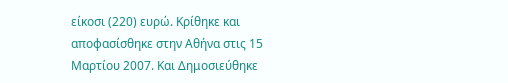είκοσι (220) ευρώ. Κρίθηκε και αποφασίσθηκε στην Αθήνα στις 15 Μαρτίου 2007. Και Δημοσιεύθηκε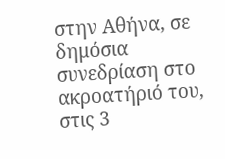στην Αθήνα, σε δημόσια συνεδρίαση στο ακροατήριό του, στις 3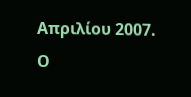Απριλίου 2007. Ο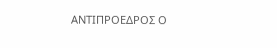ΑΝΤΙΠΡΟΕΔΡΟΣ Ο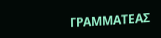ΓΡΑΜΜΑΤΕΑΣ